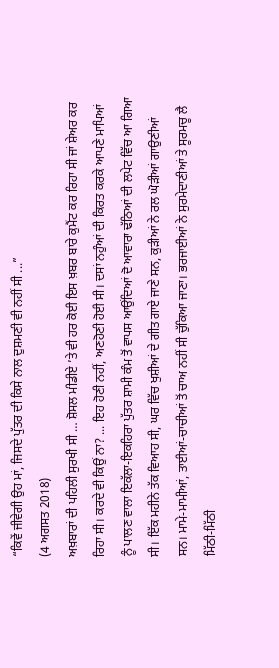“ਕਿਵੇਂ ਜੀਵੇਗੀ ਉਹ ਮਾਂ, ਜਿਸਦੇ ਪੁੱਤਰ ਦੀ ਕਿਸੇ ਨਾਲ ਦੁਸ਼ਮਣੀ ਵੀ ਨਹੀਂ ਸੀ ...”
(4 ਅਗਸਤ 2018)
ਅਖ਼ਬਾਰਾਂ ਦੀ ਪਹਿਲੀ ਸੁਰਖੀ ਸੀ … ਸ਼ੋਸਲ ਮੀਡੀਏ ’ਤੇ ਵੀ ਹਰ ਕੋਈ ਇਸ ਖ਼ਬਰ ਬਾਰੇ ਕੁਮੈਂਟ ਕਰ ਰਿਹਾ ਸੀ ਜਾਂ ਸ਼ੇਅਰ ਕਰ ਰਿਹਾ ਸੀ। ਕਰਦੇ ਵੀ ਕਿਉਂ ਨਾ? ... ਇਹ ਹੋਣੀ ਨਹੀਂ, ਅਣਹੋਣੀ ਹੋਈ ਸੀ। ਦਸਾਂ ਨਹੁੰਆਂ ਦੀ ਕਿਰਤ ਕਰਕੇ ਆਪਣੇ ਮਾਪਿਆਂ ਨੂੰ ਪਾਲਣ ਵਾਲਾ ਇਕੱਲਾ-ਇਕਹਿਰਾ ਪੁੱਤਰ ਸ਼ਾਮੀ ਕੰਮ ਤੋਂ ਵਾਪਸ ਆਉਂਦਿਆਂ ਦੋ ਆਵਾਰਾ ਢੱਠਿਆਂ ਦੀ ਲਪੇਟ ਵਿੱਚ ਆ ਗਿਆ ਸੀ। ਇੱਕ ਮਹੀਨੇ ਤੱਕ ਵਿਆਹ ਸੀ, ਘਰ ਵਿੱਚ ਖੁਸ਼ੀਆਂ ਦੇ ਗੀਤ ਗਾਏ ਜਾਣੇ ਸਨ, ਕੁੜੀਆਂ ਨੇ ਰਲ ਘੋੜੀਆਂ ਗਾਉਣੀਆਂ ਸਨ। ਮਾਮੇ-ਮਾਮੀਆਂ, ਤਾਈਆਂ-ਚਾਚੀਆਂ ਤੋਂ ਚਾਅ ਨਹੀਂ ਸੀ ਚੁੱਕਿਆ ਜਾਣਾ। ਭਰਜਾਈਆਂ ਨੇ ਸੁਰਮੇਦਾਣੀਆਂ ਤੇ ਸੂਰਮਚੂ ਲੈ ਮਿੱਠੀ-ਮਿੱਠੀ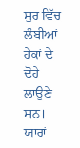ਸੁਰ ਵਿੱਚ ਲੰਬੀਆਂ ਹੇਕਾਂ ਦੇ ਦੋਹੇ ਲਾਉਣੇ ਸਨ। ਯਾਰਾਂ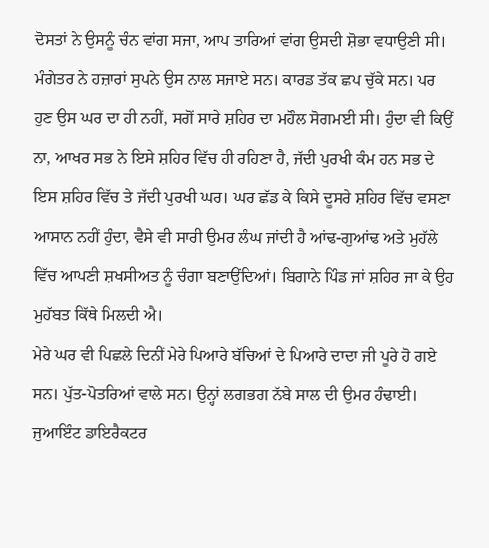ਦੋਸਤਾਂ ਨੇ ਉਸਨੂੰ ਚੰਨ ਵਾਂਗ ਸਜਾ, ਆਪ ਤਾਰਿਆਂ ਵਾਂਗ ਉਸਦੀ ਸ਼ੋਭਾ ਵਧਾਉਣੀ ਸੀ। ਮੰਗੇਤਰ ਨੇ ਹਜ਼ਾਰਾਂ ਸੁਪਨੇ ਉਸ ਨਾਲ ਸਜਾਏ ਸਨ। ਕਾਰਡ ਤੱਕ ਛਪ ਚੁੱਕੇ ਸਨ। ਪਰ ਹੁਣ ਉਸ ਘਰ ਦਾ ਹੀ ਨਹੀਂ, ਸਗੋਂ ਸਾਰੇ ਸ਼ਹਿਰ ਦਾ ਮਹੌਲ ਸੋਗਮਈ ਸੀ। ਹੁੰਦਾ ਵੀ ਕਿਉਂ ਨਾ, ਆਖਰ ਸਭ ਨੇ ਇਸੇ ਸ਼ਹਿਰ ਵਿੱਚ ਹੀ ਰਹਿਣਾ ਹੈ, ਜੱਦੀ ਪੁਰਖੀ ਕੰਮ ਹਨ ਸਭ ਦੇ ਇਸ ਸ਼ਹਿਰ ਵਿੱਚ ਤੇ ਜੱਦੀ ਪੁਰਖੀ ਘਰ। ਘਰ ਛੱਡ ਕੇ ਕਿਸੇ ਦੂਸਰੇ ਸ਼ਹਿਰ ਵਿੱਚ ਵਸਣਾ ਆਸਾਨ ਨਹੀਂ ਹੁੰਦਾ, ਵੈਸੇ ਵੀ ਸਾਰੀ ਉਮਰ ਲੰਘ ਜਾਂਦੀ ਹੈ ਆਂਢ-ਗੁਆਂਢ ਅਤੇ ਮੁਹੱਲੇ ਵਿੱਚ ਆਪਣੀ ਸ਼ਖਸੀਅਤ ਨੂੰ ਚੰਗਾ ਬਣਾਉਂਦਿਆਂ। ਬਿਗਾਨੇ ਪਿੰਡ ਜਾਂ ਸ਼ਹਿਰ ਜਾ ਕੇ ਉਹ ਮੁਹੱਬਤ ਕਿੱਥੇ ਮਿਲਦੀ ਐ।
ਮੇਰੇ ਘਰ ਵੀ ਪਿਛਲੇ ਦਿਨੀਂ ਮੇਰੇ ਪਿਆਰੇ ਬੱਚਿਆਂ ਦੇ ਪਿਆਰੇ ਦਾਦਾ ਜੀ ਪੂਰੇ ਹੋ ਗਏ ਸਨ। ਪੁੱਤ-ਪੋਤਰਿਆਂ ਵਾਲੇ ਸਨ। ਉਨ੍ਹਾਂ ਲਗਭਗ ਨੱਬੇ ਸਾਲ ਦੀ ਉਮਰ ਹੰਢਾਈ। ਜੁਆਇੰਟ ਡਾਇਰੈਕਟਰ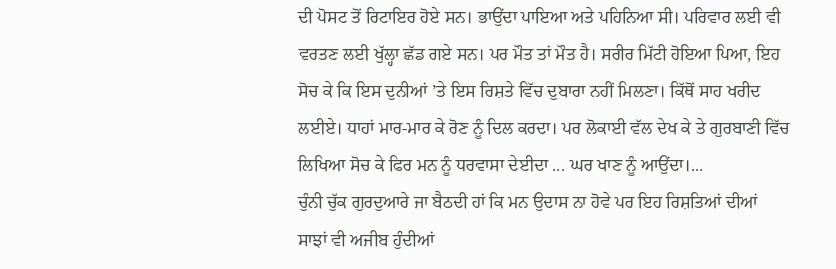ਦੀ ਪੋਸਟ ਤੋਂ ਰਿਟਾਇਰ ਹੋਏ ਸਨ। ਭਾਉਂਦਾ ਪਾਇਆ ਅਤੇ ਪਹਿਨਿਆ ਸੀ। ਪਰਿਵਾਰ ਲਈ ਵੀ ਵਰਤਣ ਲਈ ਖੁੱਲ੍ਹਾ ਛੱਡ ਗਏ ਸਨ। ਪਰ ਮੌਤ ਤਾਂ ਮੌਤ ਹੈ। ਸਰੀਰ ਮਿੱਟੀ ਹੋਇਆ ਪਿਆ, ਇਹ ਸੋਚ ਕੇ ਕਿ ਇਸ ਦੁਨੀਆਂ ’ਤੇ ਇਸ ਰਿਸ਼ਤੇ ਵਿੱਚ ਦੁਬਾਰਾ ਨਹੀਂ ਮਿਲਣਾ। ਕਿੱਥੋਂ ਸਾਹ ਖਰੀਦ ਲਈਏ। ਧਾਹਾਂ ਮਾਰ-ਮਾਰ ਕੇ ਰੋਣ ਨੂੰ ਦਿਲ ਕਰਦਾ। ਪਰ ਲੋਕਾਈ ਵੱਲ ਦੇਖ ਕੇ ਤੇ ਗੁਰਬਾਣੀ ਵਿੱਚ ਲਿਖਿਆ ਸੋਚ ਕੇ ਫਿਰ ਮਨ ਨੂੰ ਧਰਵਾਸਾ ਦੇਈਦਾ ... ਘਰ ਖਾਣ ਨੂੰ ਆਉਂਦਾ।...
ਚੁੰਨੀ ਚੁੱਕ ਗੁਰਦੁਆਰੇ ਜਾ ਬੈਠਦੀ ਹਾਂ ਕਿ ਮਨ ਉਦਾਸ ਨਾ ਹੋਵੇ ਪਰ ਇਹ ਰਿਸ਼ਤਿਆਂ ਦੀਆਂ ਸਾਝਾਂ ਵੀ ਅਜੀਬ ਹੁੰਦੀਆਂ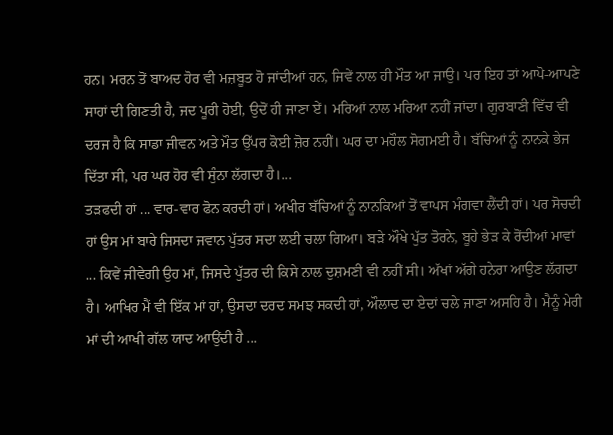ਹਨ। ਮਰਨ ਤੋਂ ਬਾਅਦ ਹੋਰ ਵੀ ਮਜ਼ਬੂਤ ਹੋ ਜਾਂਦੀਆਂ ਹਨ, ਜਿਵੇਂ ਨਾਲ ਹੀ ਮੌਤ ਆ ਜਾਉ। ਪਰ ਇਹ ਤਾਂ ਆਪੋ-ਆਪਣੇ ਸਾਹਾਂ ਦੀ ਗਿਣਤੀ ਹੈ, ਜਦ ਪੂਰੀ ਹੋਈ, ਉਦੋਂ ਹੀ ਜਾਣਾ ਏਂ। ਮਰਿਆਂ ਨਾਲ ਮਰਿਆ ਨਹੀਂ ਜਾਂਦਾ। ਗੁਰਬਾਣੀ ਵਿੱਚ ਵੀ ਦਰਜ ਹੈ ਕਿ ਸਾਡਾ ਜੀਵਨ ਅਤੇ ਮੌਤ ਉੱਪਰ ਕੋਈ ਜ਼ੋਰ ਨਹੀਂ। ਘਰ ਦਾ ਮਹੌਲ ਸੋਗਮਈ ਹੈ। ਬੱਚਿਆਂ ਨੂੰ ਨਾਨਕੇ ਭੇਜ ਦਿੱਤਾ ਸੀ, ਪਰ ਘਰ ਹੋਰ ਵੀ ਸੁੰਨਾ ਲੱਗਦਾ ਹੈ।...
ਤੜਫਦੀ ਹਾਂ ... ਵਾਰ-ਵਾਰ ਫੋਨ ਕਰਦੀ ਹਾਂ। ਅਖੀਰ ਬੱਚਿਆਂ ਨੂੰ ਨਾਨਕਿਆਂ ਤੋਂ ਵਾਪਸ ਮੰਗਵਾ ਲੈਂਦੀ ਹਾਂ। ਪਰ ਸੋਚਦੀ ਹਾਂ ਉਸ ਮਾਂ ਬਾਰੇ ਜਿਸਦਾ ਜਵਾਨ ਪੁੱਤਰ ਸਦਾ ਲਈ ਚਲਾ ਗਿਆ। ਬੜੇ ਔਖੇ ਪੁੱਤ ਤੋਰਨੇ, ਬੂਹੇ ਭੇੜ ਕੇ ਰੋਂਦੀਆਂ ਮਾਵਾਂ ... ਕਿਵੇਂ ਜੀਵੇਗੀ ਉਹ ਮਾਂ, ਜਿਸਦੇ ਪੁੱਤਰ ਦੀ ਕਿਸੇ ਨਾਲ ਦੁਸ਼ਮਣੀ ਵੀ ਨਹੀਂ ਸੀ। ਅੱਖਾਂ ਅੱਗੇ ਹਨੇਰਾ ਆਉਣ ਲੱਗਦਾ ਹੈ। ਆਖਿਰ ਮੈਂ ਵੀ ਇੱਕ ਮਾਂ ਹਾਂ, ਉਸਦਾ ਦਰਦ ਸਮਝ ਸਕਦੀ ਹਾਂ, ਔਲਾਦ ਦਾ ਏਦਾਂ ਚਲੇ ਜਾਣਾ ਅਸਹਿ ਹੈ। ਮੈਨੂੰ ਮੇਰੀ ਮਾਂ ਦੀ ਆਖੀ ਗੱਲ ਯਾਦ ਆਉਂਦੀ ਹੈ ...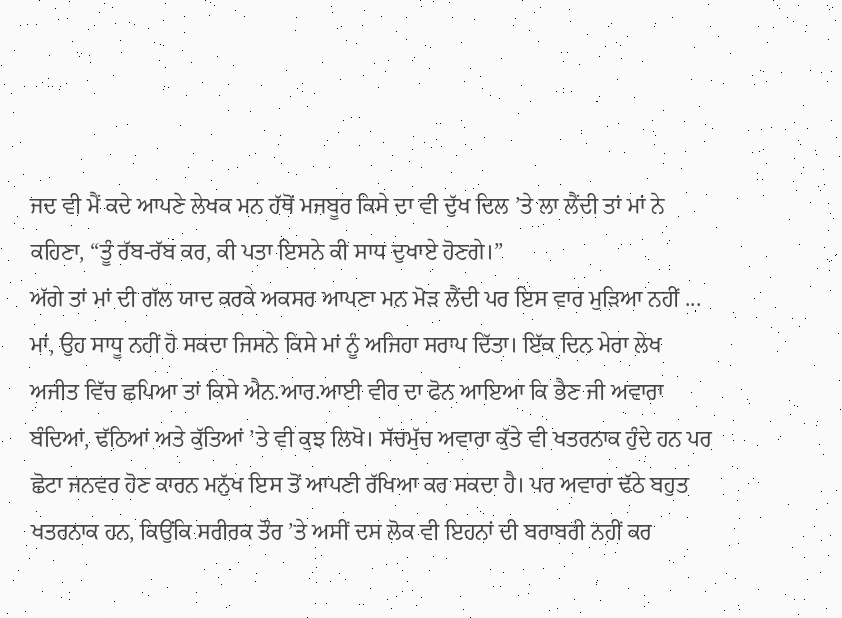ਜਦ ਵੀ ਮੈਂ ਕਦੇ ਆਪਣੇ ਲੇਖਕ ਮਨ ਹੱਥੋਂ ਮਜਬੂਰ ਕਿਸੇ ਦਾ ਵੀ ਦੁੱਖ ਦਿਲ ’ਤੇ ਲਾ ਲੈਂਦੀ ਤਾਂ ਮਾਂ ਨੇ ਕਹਿਣਾ, “ਤੂੰ ਰੱਬ-ਰੱਬ ਕਰ, ਕੀ ਪਤਾ ਇਸਨੇ ਕੀ ਸਾਧ ਦੁਖਾਏ ਹੋਣਗੇ।”
ਅੱਗੇ ਤਾਂ ਮਾਂ ਦੀ ਗੱਲ ਯਾਦ ਕਰਕੇ ਅਕਸਰ ਆਪਣਾ ਮਨ ਮੋੜ ਲੈਂਦੀ ਪਰ ਇਸ ਵਾਰ ਮੁੜਿਆ ਨਹੀਂ ... ਮਾਂ, ਉਹ ਸਾਧੂ ਨਹੀਂ ਹੋ ਸਕਦਾ ਜਿਸਨੇ ਕਿਸੇ ਮਾਂ ਨੂੰ ਅਜਿਹਾ ਸਰਾਪ ਦਿੱਤਾ। ਇੱਕ ਦਿਨ ਮੇਰਾ ਲੇਖ ਅਜੀਤ ਵਿੱਚ ਛਪਿਆ ਤਾਂ ਕਿਸੇ ਐਨ.ਆਰ.ਆਈ ਵੀਰ ਦਾ ਫੋਨ ਆਇਆ ਕਿ ਭੈਣ ਜੀ ਅਵਾਰਾ ਬੰਦਿਆਂ, ਢੱਠਿਆਂ ਅਤੇ ਕੁੱਤਿਆਂ ’ਤੇ ਵੀ ਕੁਝ ਲਿਖੋ। ਸੱਚਮੁੱਚ ਅਵਾਰਾ ਕੁੱਤੇ ਵੀ ਖਤਰਨਾਕ ਹੁੰਦੇ ਹਨ ਪਰ ਛੋਟਾ ਜਨਵਰ ਹੋਣ ਕਾਰਨ ਮਨੁੱਖ ਇਸ ਤੋਂ ਆਪਣੀ ਰੱਖਿਆ ਕਰ ਸਕਦਾ ਹੈ। ਪਰ ਅਵਾਰਾ ਢੱਠੇ ਬਹੁਤ ਖਤਰਨਾਕ ਹਨ, ਕਿਉਂਕਿ ਸਰੀਰਕ ਤੌਰ ’ਤੇ ਅਸੀਂ ਦਸ ਲੋਕ ਵੀ ਇਹਨਾਂ ਦੀ ਬਰਾਬਰੀ ਨਹੀਂ ਕਰ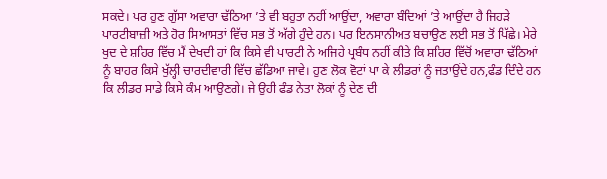ਸਕਦੇ। ਪਰ ਹੁਣ ਗੁੱਸਾ ਅਵਾਰਾ ਢੱਠਿਆ ’ਤੇ ਵੀ ਬਹੁਤਾ ਨਹੀਂ ਆਉਂਦਾ, ਅਵਾਰਾ ਬੰਦਿਆਂ ’ਤੇ ਆਉਂਦਾ ਹੈ ਜਿਹੜੇ ਪਾਰਟੀਬਾਜ਼ੀ ਅਤੇ ਹੋਰ ਸਿਆਸਤਾਂ ਵਿੱਚ ਸਭ ਤੋਂ ਅੱਗੇ ਹੁੰਦੇ ਹਨ। ਪਰ ਇਨਸਾਨੀਅਤ ਬਚਾਉਣ ਲਈ ਸਭ ਤੋਂ ਪਿੱਛੇ। ਮੇਰੇ ਖੁਦ ਦੇ ਸ਼ਹਿਰ ਵਿੱਚ ਮੈਂ ਦੇਖਦੀ ਹਾਂ ਕਿ ਕਿਸੇ ਵੀ ਪਾਰਟੀ ਨੇ ਅਜਿਹੇ ਪ੍ਰਬੰਧ ਨਹੀਂ ਕੀਤੇ ਕਿ ਸ਼ਹਿਰ ਵਿੱਚੋਂ ਅਵਾਰਾ ਢੱਠਿਆਂ ਨੂੰ ਬਾਹਰ ਕਿਸੇ ਖੁੱਲ੍ਹੀ ਚਾਰਦੀਵਾਰੀ ਵਿੱਚ ਛੱਡਿਆ ਜਾਵੇ। ਹੁਣ ਲੋਕ ਵੋਟਾਂ ਪਾ ਕੇ ਲੀਡਰਾਂ ਨੂੰ ਜਤਾਉਂਦੇ ਹਨ,ਫੰਡ ਦਿੰਦੇ ਹਨ ਕਿ ਲੀਡਰ ਸਾਡੇ ਕਿਸੇ ਕੰਮ ਆਉਣਗੇ। ਜੇ ਉਹੀ ਫੰਡ ਨੇਤਾ ਲੋਕਾਂ ਨੂੰ ਦੇਣ ਦੀ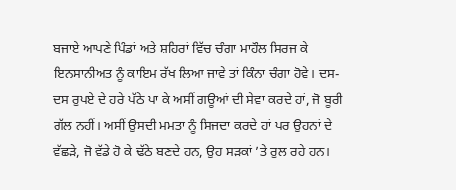ਬਜਾਏ ਆਪਣੇ ਪਿੰਡਾਂ ਅਤੇ ਸ਼ਹਿਰਾਂ ਵਿੱਚ ਚੰਗਾ ਮਾਹੌਲ ਸਿਰਜ ਕੇ ਇਨਸਾਨੀਅਤ ਨੂੰ ਕਾਇਮ ਰੱਖ ਲਿਆ ਜਾਵੇ ਤਾਂ ਕਿੰਨਾ ਚੰਗਾ ਹੋਵੇ। ਦਸ-ਦਸ ਰੁਪਏ ਦੇ ਹਰੇ ਪੱਠੇ ਪਾ ਕੇ ਅਸੀਂ ਗਊਆਂ ਦੀ ਸੇਵਾ ਕਰਦੇ ਹਾਂ, ਜੋ ਬੂਰੀ ਗੱਲ ਨਹੀਂ। ਅਸੀਂ ਉਸਦੀ ਮਮਤਾ ਨੂੰ ਸਿਜਦਾ ਕਰਦੇ ਹਾਂ ਪਰ ਉਹਨਾਂ ਦੇ ਵੱਛੜੇ, ਜੋ ਵੱਡੇ ਹੋ ਕੇ ਢੱਠੇ ਬਣਦੇ ਹਨ, ਉਹ ਸੜਕਾਂ ’ਤੇ ਰੁਲ ਰਹੇ ਹਨ।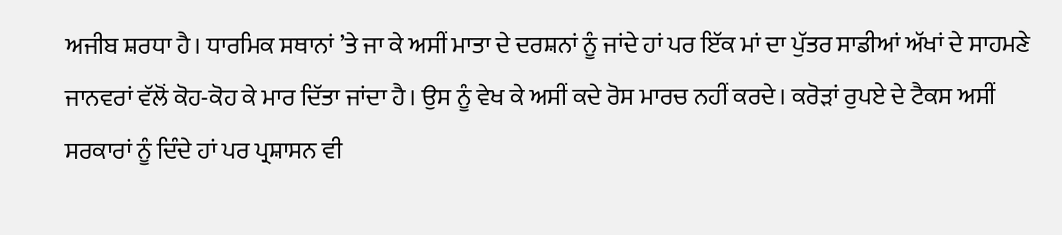ਅਜੀਬ ਸ਼ਰਧਾ ਹੈ। ਧਾਰਮਿਕ ਸਥਾਨਾਂ ’ਤੇ ਜਾ ਕੇ ਅਸੀਂ ਮਾਤਾ ਦੇ ਦਰਸ਼ਨਾਂ ਨੂੰ ਜਾਂਦੇ ਹਾਂ ਪਰ ਇੱਕ ਮਾਂ ਦਾ ਪੁੱਤਰ ਸਾਡੀਆਂ ਅੱਖਾਂ ਦੇ ਸਾਹਮਣੇ ਜਾਨਵਰਾਂ ਵੱਲੋਂ ਕੋਹ-ਕੋਹ ਕੇ ਮਾਰ ਦਿੱਤਾ ਜਾਂਦਾ ਹੈ। ਉਸ ਨੂੰ ਵੇਖ ਕੇ ਅਸੀਂ ਕਦੇ ਰੋਸ ਮਾਰਚ ਨਹੀਂ ਕਰਦੇ। ਕਰੋੜਾਂ ਰੁਪਏ ਦੇ ਟੈਕਸ ਅਸੀਂ ਸਰਕਾਰਾਂ ਨੂੰ ਦਿੰਦੇ ਹਾਂ ਪਰ ਪ੍ਰਸ਼ਾਸਨ ਵੀ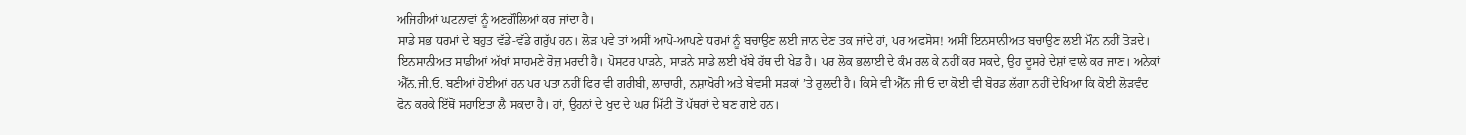ਅਜਿਹੀਆਂ ਘਟਨਾਵਾਂ ਨੂੰ ਅਣਗੌਲਿਆਂ ਕਰ ਜਾਂਦਾ ਹੈ।
ਸਾਡੇ ਸਭ ਧਰਮਾਂ ਦੇ ਬਹੁਤ ਵੱਡੇ-ਵੱਡੇ ਗਰੁੱਪ ਹਨ। ਲੋੜ ਪਵੇ ਤਾਂ ਅਸੀਂ ਆਪੋ-ਆਪਣੇ ਧਰਮਾਂ ਨੂੰ ਬਚਾਉਣ ਲਈ ਜਾਨ ਦੇਣ ਤਕ ਜਾਂਦੇ ਹਾਂ, ਪਰ ਅਫਸੋਸ! ਅਸੀਂ ਇਨਸਾਨੀਅਤ ਬਚਾਉਣ ਲਈ ਮੌਨ ਨਹੀਂ ਤੋੜਦੇ। ਇਨਸਾਨੀਅਤ ਸਾਡੀਆਂ ਅੱਖਾਂ ਸਾਹਮਣੇ ਰੋਜ਼ ਮਰਦੀ ਹੈ। ਪੋਸਟਰ ਪਾੜਨੇ, ਸਾੜਨੇ ਸਾਡੇ ਲਈ ਖੱਬੇ ਹੱਥ ਦੀ ਖੇਡ ਹੈ। ਪਰ ਲੋਕ ਭਲਾਈ ਦੇ ਕੰਮ ਰਲ ਕੇ ਨਹੀਂ ਕਰ ਸਕਦੇ, ਉਹ ਦੂਸਰੇ ਦੇਸ਼ਾਂ ਵਾਲੇ ਕਰ ਜਾਣ। ਅਨੇਕਾਂ ਐੱਨ.ਜੀ.ਓ. ਬਣੀਆਂ ਹੋਈਆਂ ਹਨ ਪਰ ਪਤਾ ਨਹੀਂ ਫਿਰ ਵੀ ਗਰੀਬੀ, ਲਾਚਾਰੀ, ਨਸ਼ਾਖੋਰੀ ਅਤੇ ਬੇਵਸੀ ਸੜਕਾਂ ’ਤੇ ਰੁਲਦੀ ਹੈ। ਕਿਸੇ ਵੀ ਐੱਨ ਜੀ ਓ ਦਾ ਕੋਈ ਵੀ ਬੋਰਡ ਲੱਗਾ ਨਹੀਂ ਦੇਖਿਆ ਕਿ ਕੋਈ ਲੋੜਵੰਦ ਫੋਨ ਕਰਕੇ ਇੱਥੋਂ ਸਹਾਇਤਾ ਲੈ ਸਕਦਾ ਹੈ। ਹਾਂ, ਉਹਨਾਂ ਦੇ ਖੁਦ ਦੇ ਘਰ ਮਿੱਟੀ ਤੋਂ ਪੱਥਰਾਂ ਦੇ ਬਣ ਗਏ ਹਨ।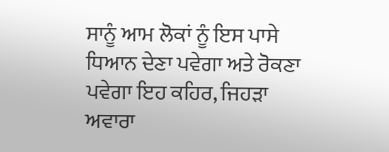ਸਾਨੂੰ ਆਮ ਲੋਕਾਂ ਨੂੰ ਇਸ ਪਾਸੇ ਧਿਆਨ ਦੇਣਾ ਪਵੇਗਾ ਅਤੇ ਰੋਕਣਾ ਪਵੇਗਾ ਇਹ ਕਹਿਰ, ਜਿਹੜਾ ਅਵਾਰਾ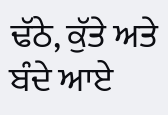ਢੱਠੇ, ਕੁੱਤੇ ਅਤੇ ਬੰਦੇ ਆਏ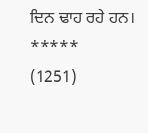ਦਿਨ ਢਾਹ ਰਹੇ ਹਨ।
*****
(1251)